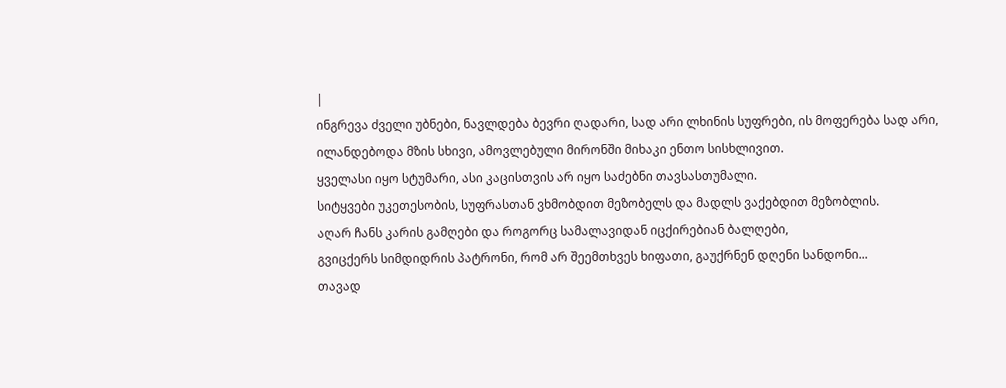|
ინგრევა ძველი უბნები, ნავლდება ბევრი ღადარი, სად არი ლხინის სუფრები, ის მოფერება სად არი,
ილანდებოდა მზის სხივი, ამოვლებული მირონში მიხაკი ენთო სისხლივით.
ყველასი იყო სტუმარი, ასი კაცისთვის არ იყო საძებნი თავსასთუმალი.
სიტყვები უკეთესობის, სუფრასთან ვხმობდით მეზობელს და მადლს ვაქებდით მეზობლის.
აღარ ჩანს კარის გამღები და როგორც სამალავიდან იცქირებიან ბალღები,
გვიცქერს სიმდიდრის პატრონი, რომ არ შეემთხვეს ხიფათი, გაუქრნენ დღენი სანდონი...
თავად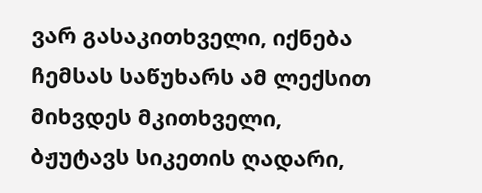ვარ გასაკითხველი, იქნება ჩემსას საწუხარს ამ ლექსით მიხვდეს მკითხველი,
ბჟუტავს სიკეთის ღადარი,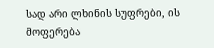სად არი ლხინის სუფრები, ის მოფერება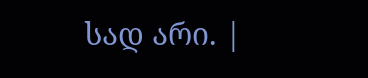სად არი. |